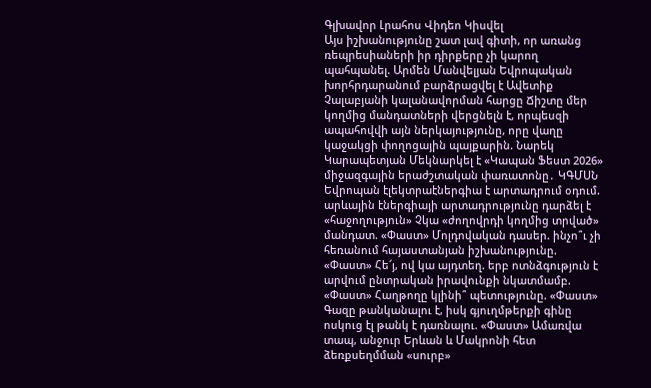Գլխավոր Լրահոս Վիդեո Կիսվել
Այս իշխանությունը շատ լավ գիտի, որ առանց ռեպրեսիաների իր դիրքերը չի կարող պահպանել. Արմեն Մանվելյան Եվրոպական խորհրդարանում բարձրացվել է Ավետիք Չալաբյանի կալանավորման հարցը Ճիշտը մեր կողմից մանդատների վերցնելն է, որպեսզի ապահովվի այն ներկայությունը, որը վաղը կաջակցի փողոցային պայքարին. Նարեկ Կարապետյան Մեկնարկել է «Կապան Ֆեստ 2026» միջազգային երաժշտական փառատոնը․ ԿԳՄՍՆ Եվրոպան էլեկտրաէներգիա է արտադրում օդում. արևային էներգիայի արտադրությունը դարձել է «հաջողություն» Չկա «ժողովրդի կողմից տրված» մանդատ. «Փաստ» Մոլդովական դասեր. ինչո՞ւ չի հեռանում հայաստանյան իշխանությունը. «Փաստ» Հե՜յ, ով կա այդտեղ. երբ ոտնձգություն է արվում ընտրական իրավունքի նկատմամբ. «Փաստ» Հաղթողը կլինի՞ պետությունը. «Փաստ» Գազը թանկանալու է, իսկ գյուղմթերքի գինը ոսկուց էլ թանկ է դառնալու. «Փաստ» Ամառվա տապ, անջուր Երևան և Մակրոնի հետ ձեռքսեղմման «սուրբ»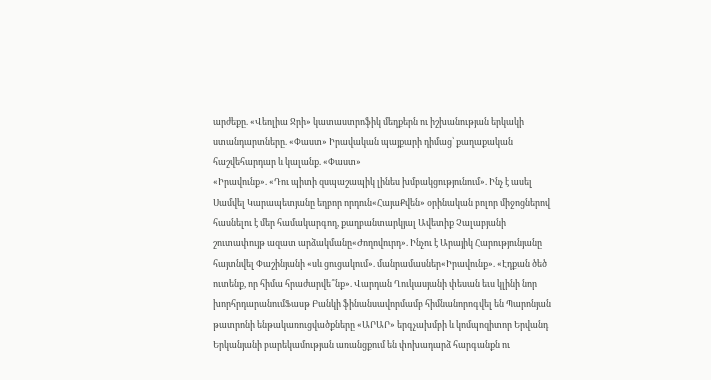արժեքը. «Վեոլիա Ջրի» կատաստրոֆիկ մեղքերն ու իշխանության երկակի ստանդարտները. «Փաստ» Իրավական պայքարի դիմաց՝ քաղաքական հաշվեհարդար և կալանք. «Փաստ»
«Իրավունք». «Դու պիտի զսպաշապիկ լինես խմբակցությունում». Ինչ է ասել Սամվել Կարապետյանը եղբոր որդուն«ՀայաՔվեն» օրինական բոլոր միջոցներով հասնելու է մեր համակարգող, քաղբանտարկյալ Ավետիք Չալաբյանի շուտափույթ ազատ արձակմանը«Ժողովուրդ». Ինչու է Արայիկ Հարությունյանը հայտնվել Փաշինյանի «սև ցուցակում». մանրամասներ«Իրավունք». «Էդքան ծեծ ուտենք, որ հիմա հրաժարվե՞նք». Վարդան Ղուկասյանի փեսան եւս կլինի նոր խորհրդարանումՖասթ Բանկի ֆինանսավորմամբ հիմնանորոգվել են Պարոնյան թատրոնի ենթակառուցվածքները «ԱՐԱՐ» երգչախմբի և կոմպոզիտոր Երվանդ Երկանյանի բարեկամության առանցքում են փոխադարձ հարգանքն ու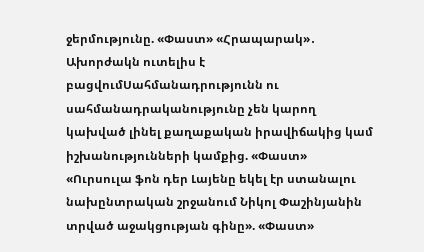ջերմությունը. «Փաստ» «Հրապարակ»․ Ախորժակն ուտելիս է բացվումՍահմանադրությունն ու սահմանադրականությունը չեն կարող կախված լինել քաղաքական իրավիճակից կամ իշխանությունների կամքից. «Փաստ» «Ուրսուլա ֆոն դեր Լայենը եկել էր ստանալու նախընտրական շրջանում Նիկոլ Փաշինյանին տրված աջակցության գինը». «Փաստ»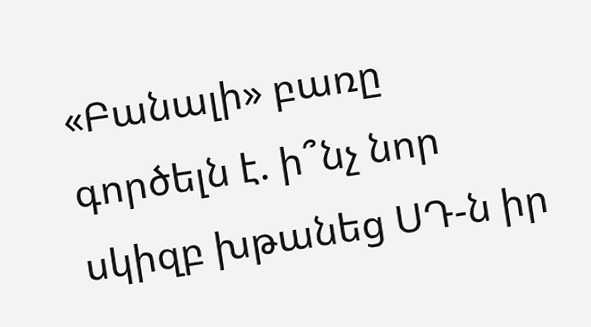«Բանալի» բառը գործելն է. ի՞նչ նոր սկիզբ խթանեց ՍԴ-ն իր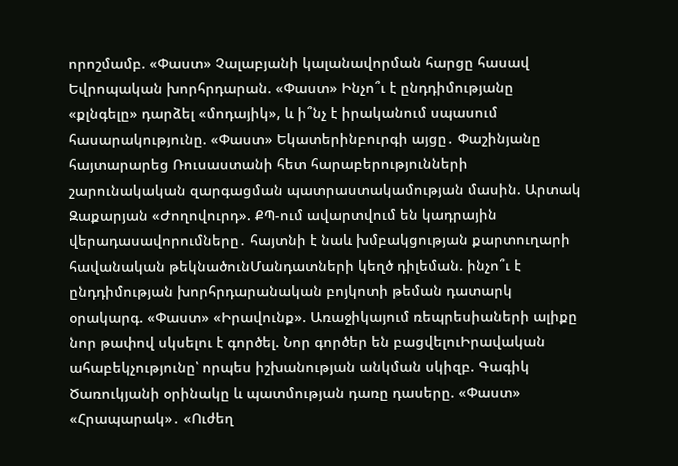որոշմամբ. «Փաստ» Չալաբյանի կալանավորման հարցը հասավ Եվրոպական խորհրդարան. «Փաստ» Ինչո՞ւ է ընդդիմությանը «քլնգելը» դարձել «մոդայիկ», և ի՞նչ է իրականում սպասում հասարակությունը. «Փաստ» Եկատերինբուրգի այցը․ Փաշինյանը հայտարարեց Ռուսաստանի հետ հարաբերությունների շարունակական զարգացման պատրաստակամության մասին. Արտակ Զաքարյան «Ժողովուրդ». ՔՊ-ում ավարտվում են կադրային վերադասավորումները․ հայտնի է նաև խմբակցության քարտուղարի հավանական թեկնածունՄանդատների կեղծ դիլեման. ինչո՞ւ է ընդդիմության խորհրդարանական բոյկոտի թեման դատարկ օրակարգ. «Փաստ» «Իրավունք». Առաջիկայում ռեպրեսիաների ալիքը նոր թափով սկսելու է գործել. Նոր գործեր են բացվելուԻրավական ահաբեկչությունը՝ որպես իշխանության անկման սկիզբ. Գագիկ Ծառուկյանի օրինակը և պատմության դառը դասերը. «Փաստ» «Հրապարակ»․ «Ուժեղ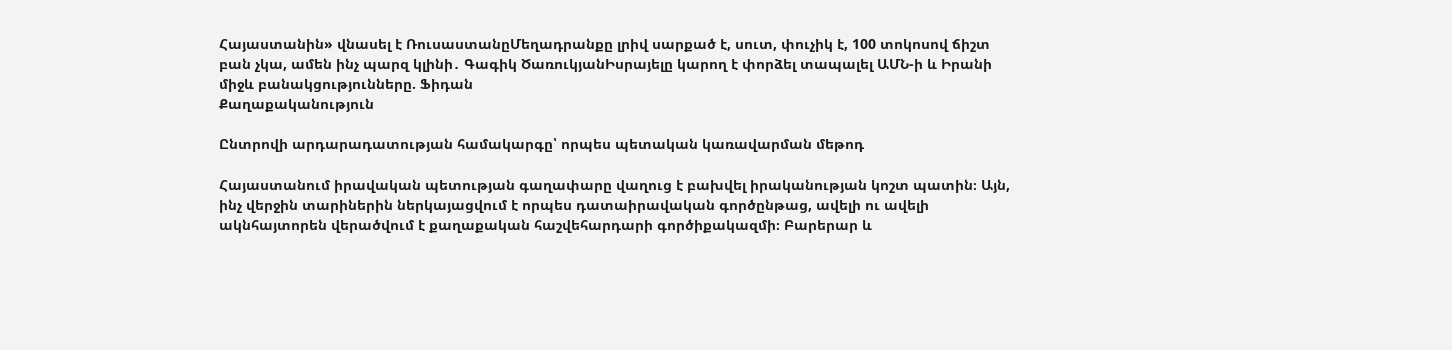Հայաստանին» վնասել է ՌուսաստանըՄեղադրանքը լրիվ սարքած է, սուտ, փուչիկ է, 100 տոկոսով ճիշտ բան չկա, ամեն ինչ պարզ կլինի․ Գագիկ ԾառուկյանԻսրայելը կարող է փորձել տապալել ԱՄՆ-ի և Իրանի միջև բանակցությունները. Ֆիդան
Քաղաքականություն

Ընտրովի արդարադատության համակարգը՝ որպես պետական կառավարման մեթոդ

Հայաստանում իրավական պետության գաղափարը վաղուց է բախվել իրականության կոշտ պատին։ Այն, ինչ վերջին տարիներին ներկայացվում է որպես դատաիրավական գործընթաց, ավելի ու ավելի ակնհայտորեն վերածվում է քաղաքական հաշվեհարդարի գործիքակազմի։ Բարերար և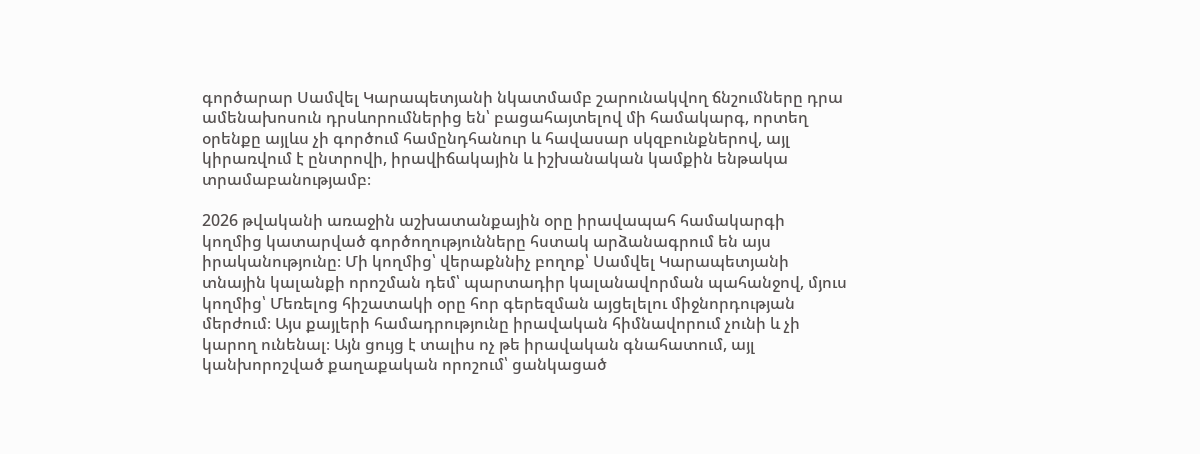գործարար Սամվել Կարապետյանի նկատմամբ շարունակվող ճնշումները դրա ամենախոսուն դրսևորումներից են՝ բացահայտելով մի համակարգ, որտեղ օրենքը այլևս չի գործում համընդհանուր և հավասար սկզբունքներով, այլ կիրառվում է ընտրովի, իրավիճակային և իշխանական կամքին ենթակա տրամաբանությամբ։

2026 թվականի առաջին աշխատանքային օրը իրավապահ համակարգի կողմից կատարված գործողությունները հստակ արձանագրում են այս իրականությունը։ Մի կողմից՝ վերաքննիչ բողոք՝ Սամվել Կարապետյանի տնային կալանքի որոշման դեմ՝ պարտադիր կալանավորման պահանջով, մյուս կողմից՝ Մեռելոց հիշատակի օրը հոր գերեզման այցելելու միջնորդության մերժում։ Այս քայլերի համադրությունը իրավական հիմնավորում չունի և չի կարող ունենալ։ Այն ցույց է տալիս ոչ թե իրավական գնահատում, այլ կանխորոշված քաղաքական որոշում՝ ցանկացած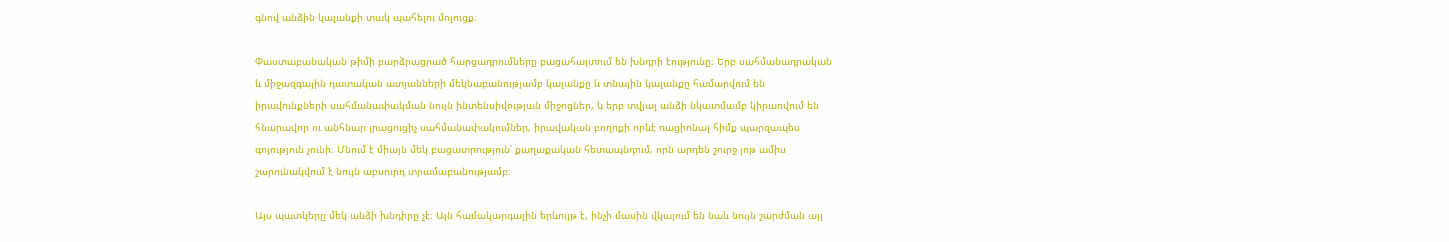գնով անձին կալանքի տակ պահելու մոլուցք։

Փաստաբանական թիմի բարձրացրած հարցադրումները բացահայտում են խնդրի էությունը։ Երբ սահմանադրական և միջազգային դատական ատյանների մեկնաբանությամբ կալանքը և տնային կալանքը համարվում են իրավունքների սահմանափակման նույն ինտենսիվության միջոցներ, և երբ տվյալ անձի նկատմամբ կիրառվում են հնարավոր ու անհնար լրացուցիչ սահմանափակումներ, իրավական բողոքի որևէ ռացիոնալ հիմք պարզապես գոյություն չունի։ Մնում է միայն մեկ բացատրություն՝ քաղաքական հետապնդում, որն արդեն շուրջ յոթ ամիս շարունակվում է նույն աբսուրդ տրամաբանությամբ։

Այս պատկերը մեկ անձի խնդիրը չէ։ Այն համակարգային երևույթ է, ինչի մասին վկայում են նաև նույն շարժման այլ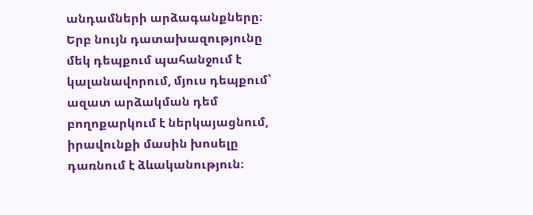անդամների արձագանքները։ Երբ նույն դատախազությունը մեկ դեպքում պահանջում է կալանավորում, մյուս դեպքում՝ ազատ արձակման դեմ բողոքարկում է ներկայացնում, իրավունքի մասին խոսելը դառնում է ձևականություն։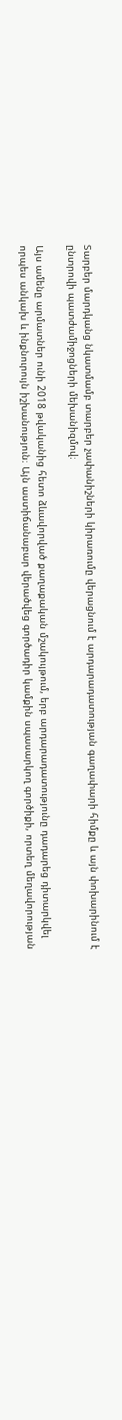Տարբեր մարդկանց նկատմամբ տարբեր չափանիշների կիրառումը վերացնում է արդարադատության գաղափարի հիմքը և այն փոխարինում է ընտրովի պատժամիջոցների մեխանիզմով։

Այս ամենը արմատներ ունի 2018 թվականից հետո ձևավորված քաղաքական մշակույթում, երբ արդարադատությունը դադարեց դիտարկվել որպես անկախ և ինքնուրույն իշխանություն։ Այն աստիճանաբար վերածվեց գործադիր կամքին սպասարկող գործիքի, որտեղ մեղավորության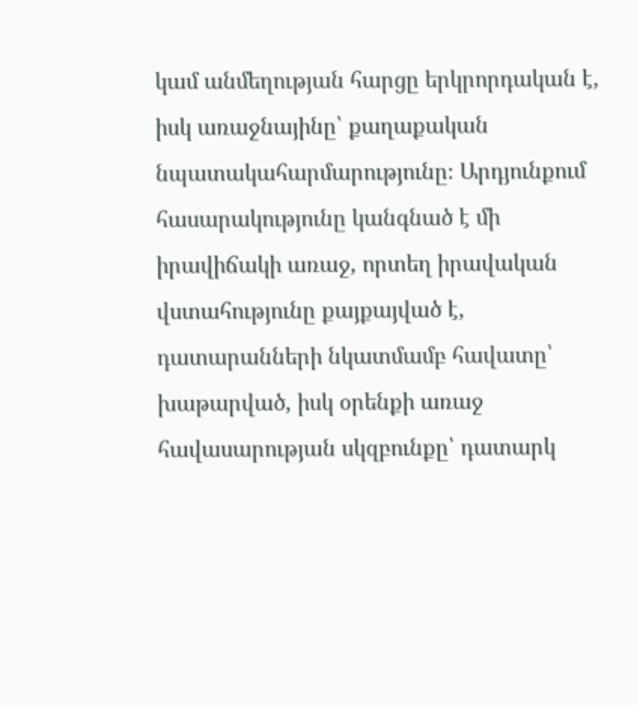կամ անմեղության հարցը երկրորդական է, իսկ առաջնայինը՝ քաղաքական նպատակահարմարությունը։ Արդյունքում հասարակությունը կանգնած է մի իրավիճակի առաջ, որտեղ իրավական վստահությունը քայքայված է, դատարանների նկատմամբ հավատը՝ խաթարված, իսկ օրենքի առաջ հավասարության սկզբունքը՝ դատարկ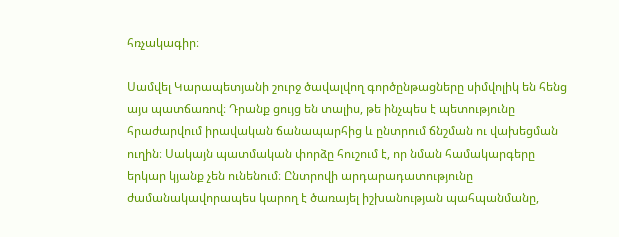հռչակագիր։

Սամվել Կարապետյանի շուրջ ծավալվող գործընթացները սիմվոլիկ են հենց այս պատճառով։ Դրանք ցույց են տալիս, թե ինչպես է պետությունը հրաժարվում իրավական ճանապարհից և ընտրում ճնշման ու վախեցման ուղին։ Սակայն պատմական փորձը հուշում է, որ նման համակարգերը երկար կյանք չեն ունենում։ Ընտրովի արդարադատությունը ժամանակավորապես կարող է ծառայել իշխանության պահպանմանը,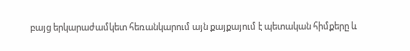բայց երկարաժամկետ հեռանկարում այն քայքայում է պետական հիմքերը և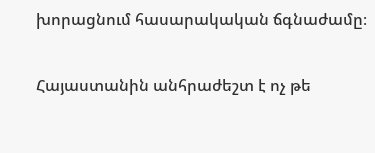խորացնում հասարակական ճգնաժամը։

Հայաստանին անհրաժեշտ է ոչ թե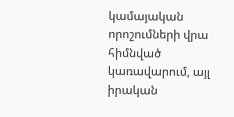կամայական որոշումների վրա հիմնված կառավարում, այլ իրական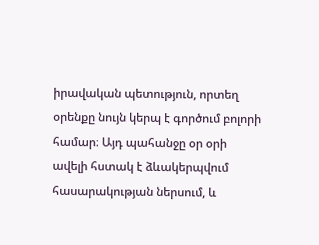իրավական պետություն, որտեղ օրենքը նույն կերպ է գործում բոլորի համար։ Այդ պահանջը օր օրի ավելի հստակ է ձևակերպվում հասարակության ներսում, և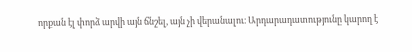որքան էլ փորձ արվի այն ճնշել, այն չի վերանալու։ Արդարադատությունը կարող է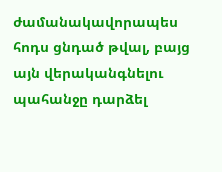ժամանակավորապես հոդս ցնդած թվալ, բայց այն վերականգնելու պահանջը դարձել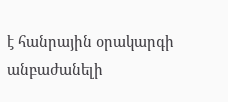է հանրային օրակարգի անբաժանելի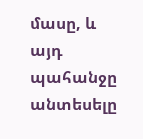մասը, և այդ պահանջը անտեսելը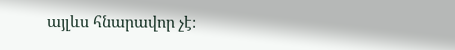այլևս հնարավոր չէ։